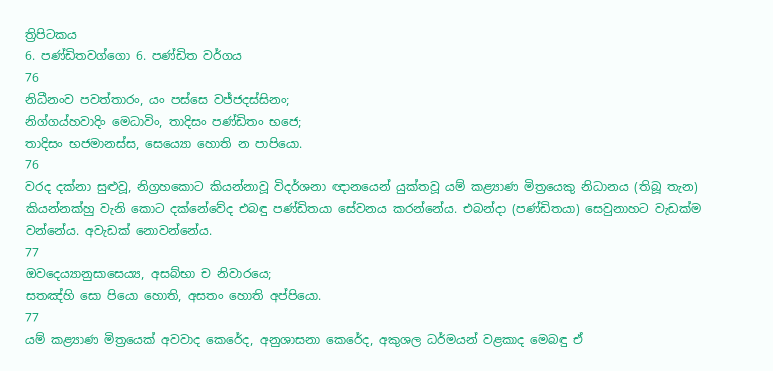ත්‍රිපිටකය
6. පණ්ඩිතවග්ගො 6. පණ්ඩිත වර්ගය
76
නිධීනංව පවත්තාරං, යං පස්සෙ වජ්ජදස්සිනං;
නිග්ගය්හවාදිං මෙධාවිං, තාදිසං පණ්ඩිතං භජෙ;
තාදිසං භජමානස්ස, සෙය්‍යො හොති න පාපියො.
76
වරද දක්නා සුළුවූ, නිග්‍රහකොට කියන්නාවූ විදර්ශනා ඥානයෙන් යුක්තවූ යම් කළ්‍යාණ මිත්‍රයෙකු නිධානය (තිබූ තැන) කියන්නක්හු වැනි කොට දක්නේවේද එබඳු පණ්ඩිතයා සේවනය කරන්නේය. එබන්දා (පණ්ඩිතයා) සෙවුනාහට වැඩක්ම වන්නේය. අවැඩක් නොවන්නේය.
77
ඔවදෙය්‍යානුසාසෙය්‍ය, අසබ්භා ච නිවාරයෙ;
සතඤ්හි සො පියො හොති, අසතං හොති අප්පියො.
77
යම් කළ්‍යාණ මිත්‍රයෙක් අවවාද කෙරේද, අනුශාසනා කෙරේද, අකුශල ධර්මයන් වළකාද මෙබඳු ඒ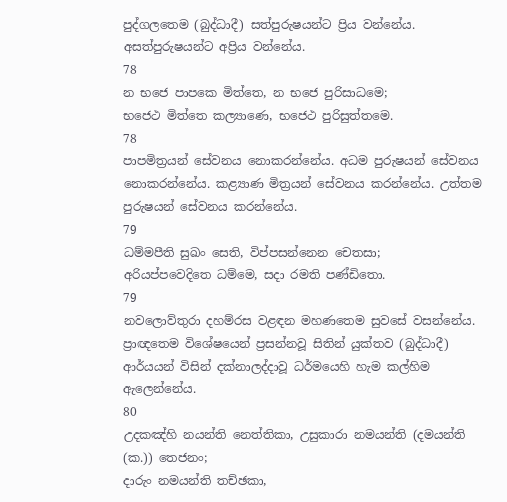පුද්ගලතෙම (බුද්ධාදී) සත්පුරුෂයන්ට ප්‍රිය වන්නේය. අසත්පුරුෂයන්ට අප්‍රිය වන්නේය.
78
න භජෙ පාපකෙ මිත්තෙ, න භජෙ පුරිසාධමෙ;
භජෙථ මිත්තෙ කල්‍යාණෙ, භජෙථ පුරිසුත්තමෙ.
78
පාපමිත්‍රයන් සේවනය නොකරන්නේය. අධම පුරුෂයන් සේවනය නොකරන්නේය. කළ්‍යාණ මිත්‍රයන් සේවනය කරන්නේය. උත්තම පුරුෂයන් සේවනය කරන්නේය.
79
ධම්මපීති සුඛං සෙති, විප්පසන්නෙන චෙතසා;
අරියප්පවෙදිතෙ ධම්මෙ, සදා රමති පණ්ඩිතො.
79
නවලොව්තුරා දහම්රස වළඳන මහණතෙම සුවසේ වසන්නේය. ප්‍රාඥතෙම විශේෂයෙන් ප්‍රසන්නවූ සිතින් යුක්තව (බුද්ධාදී) ආර්යයන් විසින් දක්නාලද්දාවූ ධර්මයෙහි හැම කල්හිම ඇලෙන්නේය.
80
උදකඤ්හි නයන්ති නෙත්තිකා, උසුකාරා නමයන්ති (දමයන්ති (ක.)) තෙජනං;
දාරුං නමයන්ති තච්ඡකා,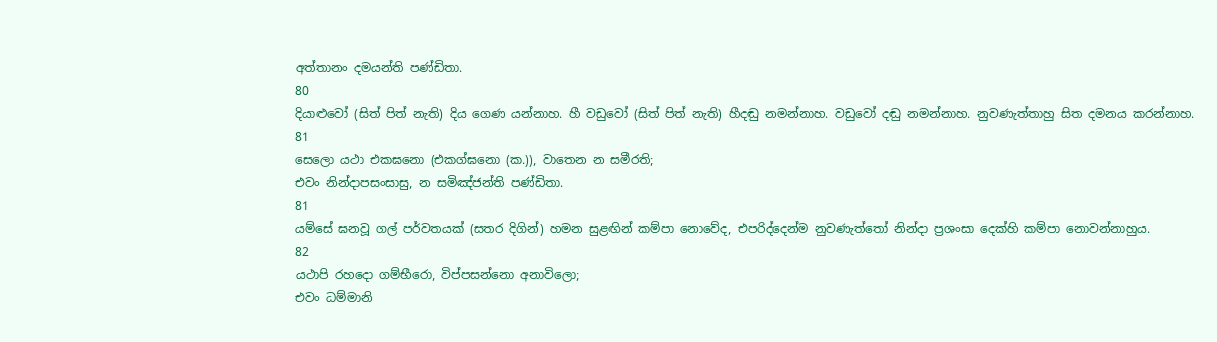අත්තානං දමයන්ති පණ්ඩිතා.
80
දියාළුවෝ (සිත් පිත් නැති) දිය ගෙණ යන්නාහ. හී වඩුවෝ (සිත් පිත් නැති) හීදඬු නමන්නාහ. වඩුවෝ දඬු නමන්නාහ. නුවණැත්තාහු සිත දමනය කරන්නාහ.
81
සෙලො යථා එකඝනො (එකග්ඝනො (ක.)), වාතෙන න සමීරති;
එවං නින්දාපසංසාසු, න සමිඤ්ජන්ති පණ්ඩිතා.
81
යම්සේ ඝනවූ ගල් පර්වතයක් (සතර දිගින්) හමන සුළඟින් කම්පා නොවේද, එපරිද්දෙන්ම නුවණැත්තෝ නින්දා ප්‍රශංසා දෙක්හි කම්පා නොවන්නාහුය.
82
යථාපි රහදො ගම්භීරො, විප්පසන්නො අනාවිලො;
එවං ධම්මානි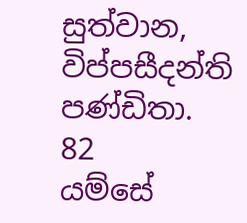සුත්වාන, විප්පසීදන්ති පණ්ඩිතා.
82
යම්සේ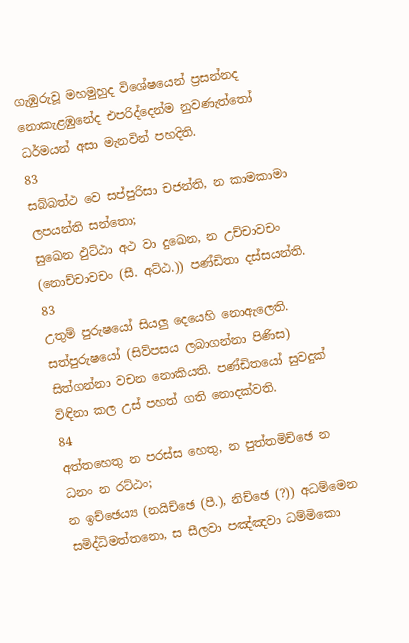ගැඹුරුවූ මහමුහුද විශේෂයෙන් ප්‍රසන්නද නොකැළඹුනේද එපරිද්දෙන්ම නුවණැත්තෝ ධර්මයන් අසා මැනවින් පහදිති.
83
සබ්බත්ථ වෙ සප්පුරිසා චජන්ති, න කාමකාමා ලපයන්ති සන්තො;
සුඛෙන ඵුට්ඨා අථ වා දුඛෙන, න උච්චාවචං (නොච්චාවචං (සී. අට්ඨ.)) පණ්ඩිතා දස්සයන්ති.
83
උතුම් පුරුෂයෝ සියලු දෙයෙහි නොඇලෙති. සත්පුරුෂයෝ (සිව්පසය ලබාගන්නා පිණිස) සිත්ගන්නා වචන නොකියති. පණ්ඩිතයෝ සුවදුක් විඳිනා කල උස් පහත් ගති නොදක්වති.
84
අත්තහෙතු න පරස්ස හෙතු, න පුත්තමිච්ඡෙ න ධනං න රට්ඨං;
න ඉච්ඡෙය්‍ය (නයිච්ඡෙ (පී.), නිච්ඡෙ (?)) අධම්මෙන සමිද්ධිමත්තනො, ස සීලවා පඤ්ඤවා ධම්මිකො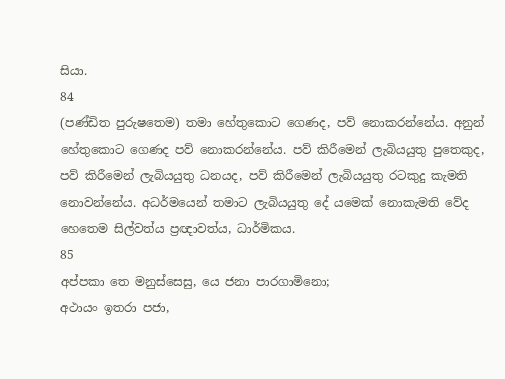සියා.
84
(පණ්ඩිත පුරුෂතෙම) තමා හේතුකොට ගෙණද, පව් නොකරන්නේය. අනුන් හේතුකොට ගෙණද පව් නොකරන්නේය. පව් කිරීමෙන් ලැබියයුතු පුතෙකුද, පව් කිරීමෙන් ලැබියයුතු ධනයද, පව් කිරීමෙන් ලැබියයුතු රටකුදු කැමති නොවන්නේය. අධර්මයෙන් තමාට ලැබියයුතු දේ යමෙක් නොකැමති වේද හෙතෙම සිල්වත්ය ප්‍රඥාවත්ය, ධාර්මිකය.
85
අප්පකා තෙ මනුස්සෙසු, යෙ ජනා පාරගාමිනො;
අථායං ඉතරා පජා,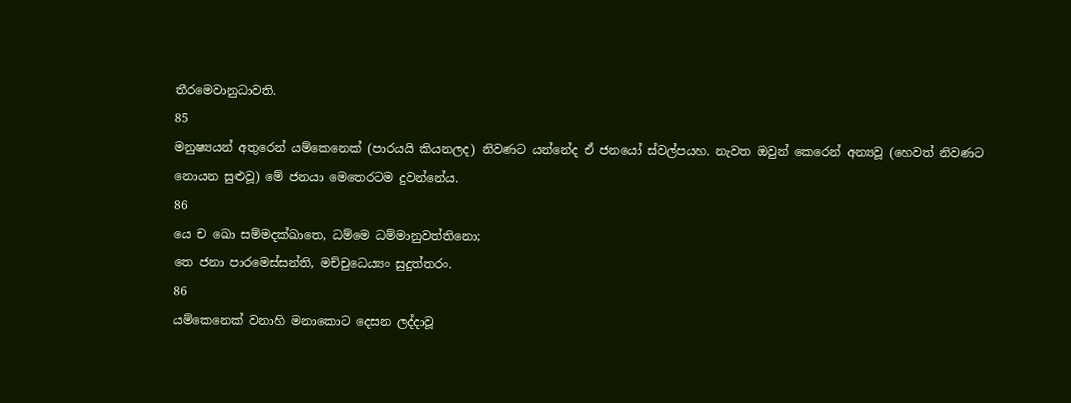තීරමෙවානුධාවති.
85
මනුෂ්‍යයන් අතුරෙන් යම්කෙනෙක් (පාරයයි කියනලද) නිවණට යන්නේද ඒ ජනයෝ ස්වල්පයහ. නැවත ඔවුන් කෙරෙන් අන්‍යවූ (හෙවත් නිවණට නොයන සුළුවූ) මේ ජනයා මෙතෙරටම දුවන්නේය.
86
යෙ ච ඛො සම්මදක්ඛාතෙ, ධම්මෙ ධම්මානුවත්තිනො;
තෙ ජනා පාරමෙස්සන්ති, මච්චුධෙය්‍යං සුදුත්තරං.
86
යම්කෙනෙක් වනාහි මනාකොට දෙසන ලද්දාවූ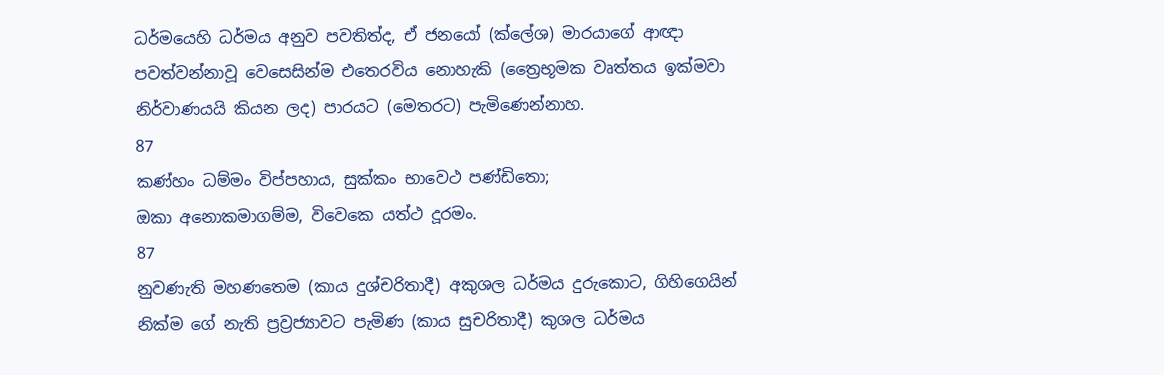ධර්මයෙහි ධර්මය අනුව පවතිත්ද, ඒ ජනයෝ (ක්ලේශ) මාරයාගේ ආඥා පවත්වන්නාවූ වෙසෙසින්ම එතෙරවිය නොහැකි (ත්‍රෛභූමක වෘත්තය ඉක්මවා නිර්වාණයයි කියන ලද) පාරයට (මෙතරට) පැමිණෙන්නාහ.
87
කණ්හං ධම්මං විප්පහාය, සුක්කං භාවෙථ පණ්ඩිතො;
ඔකා අනොකමාගම්ම, විවෙකෙ යත්ථ දූරමං.
87
නුවණැති මහණතෙම (කාය දුශ්චරිතාදී) අකුශල ධර්මය දුරුකොට, ගිහිගෙයින් නික්ම ගේ නැති ප්‍රව්‍රජ්‍යාවට පැමිණ (කාය සුචරිතාදී) කුශල ධර්මය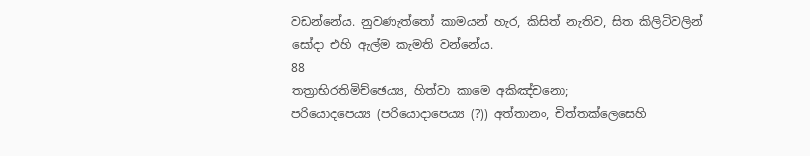වඩන්නේය. නුවණැත්තෝ කාමයන් හැර, කිසිත් නැතිව, සිත කිලිටිවලින් සෝදා එහි ඇල්ම කැමති වන්නේය.
88
තත්‍රාභිරතිමිච්ඡෙය්‍ය, හිත්වා කාමෙ අකිඤ්චනො;
පරියොදපෙය්‍ය (පරියොදාපෙය්‍ය (?)) අත්තානං, චිත්තක්ලෙසෙහි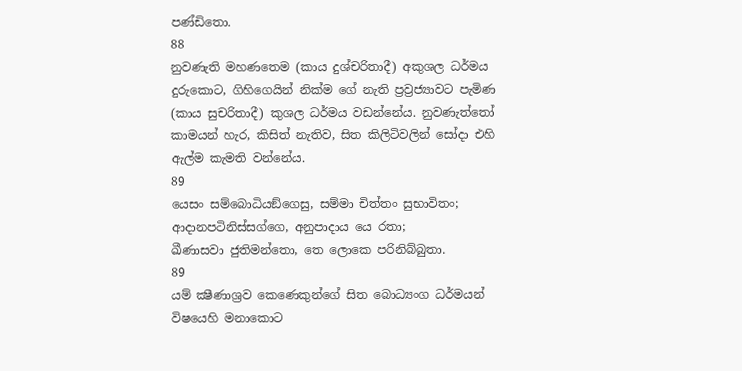පණ්ඩිතො.
88
නුවණැති මහණතෙම (කාය දුශ්චරිතාදී) අකුශල ධර්මය දුරුකොට, ගිහිගෙයින් නික්ම ගේ නැති ප්‍රව්‍රජ්‍යාවට පැමිණ (කාය සුචරිතාදී) කුශල ධර්මය වඩන්නේය. නුවණැත්තෝ කාමයන් හැර, කිසිත් නැතිව, සිත කිලිටිවලින් සෝදා එහි ඇල්ම කැමති වන්නේය.
89
යෙසං සම්බොධියඞ්ගෙසු, සම්මා චිත්තං සුභාවිතං;
ආදානපටිනිස්සග්ගෙ, අනුපාදාය යෙ රතා;
ඛීණාසවා ජුතිමන්තො, තෙ ලොකෙ පරිනිබ්බුතා.
89
යම් ක්‍ෂීණාශ්‍රව කෙණෙකුන්ගේ සිත බොධ්‍යංග ධර්මයන් විෂයෙහි මනාකොට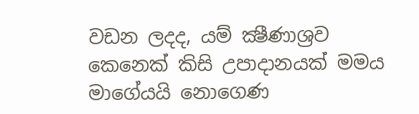වඩන ලදද, යම් ක්‍ෂීණාශ්‍රව කෙනෙක් කිසි උපාදානයක් මමය මාගේයයි නොගෙණ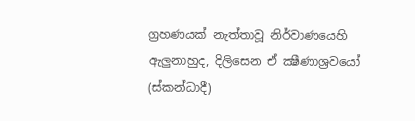ග්‍රහණයක් නැත්තාවූ නිර්වාණයෙහි ඇලුනාහුද, දිලිසෙන ඒ ක්‍ෂීණාශ්‍රවයෝ (ස්කන්ධාදී)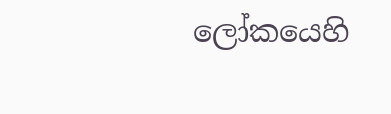ලෝකයෙහි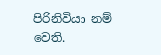පිරිනිවියා නම් වෙති.